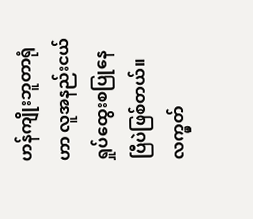ဟန်ကျိုးဘူတာရုံဟာ လူအနည်းငယ်ရှုပ်ထွေးစပြုနေပြီပဲဖြစ်တယ်။ လက္မှတ်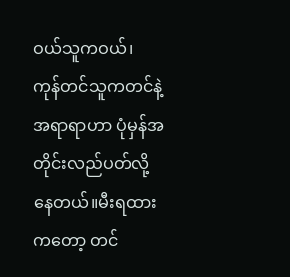ဝယ်သူကဝယ်၊ ကုန်တင်သူကတင်နဲ့ အရာရာဟာ ပုံမှန်အတိုင်းလည်ပတ်လို့နေတယ်။မီးရထားကတော့ တင်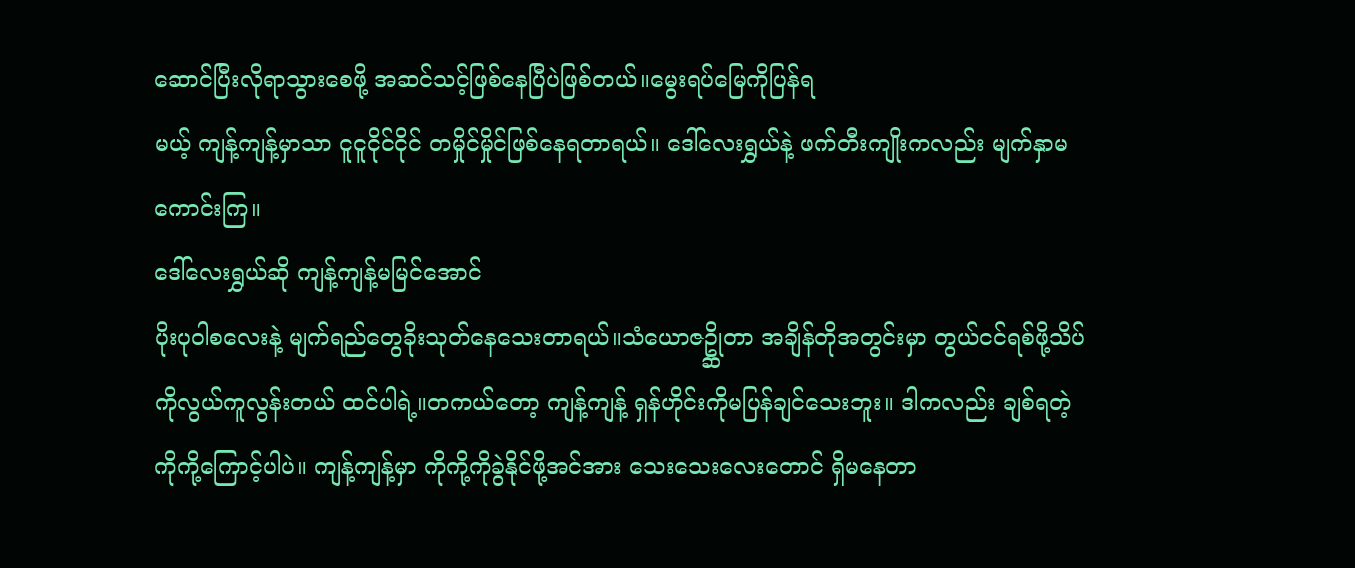ဆောင်ပြီးလိုရာသွားစေဖို့ အဆင်သင့်ဖြစ်နေပြီပဲဖြစ်တယ်။မွေးရပ်မြေကိုပြန်ရ
မယ့် ကျန့်ကျန့်မှာသာ ငူငူငိုင်ငိုင် တမှိုင်မှိုင်ဖြစ်နေရတာရယ်။ ဒေါ်လေးရွှယ်နဲ့ ဖက်တီးကျိုးကလည်း မျက်နှာမကောင်းကြ။
ဒေါ်လေးရွှယ်ဆို ကျန့်ကျန့်မမြင်အောင်
ပိုးပုဝါစလေးနဲ့ မျက်ရည်တွေခိုးသုတ်နေသေးတာရယ်။သံယောဇဥ္ဆိုတာ အချိန်တိုအတွင်းမှာ တွယ်ငင်ရစ်ဖို့သိပ်ကိုလွယ်ကူလွန်းတယ် ထင်ပါရဲ့။တကယ်တော့ ကျန့်ကျန့် ရှန်ဟိုင်းကိုမပြန်ချင်သေးဘူး။ ဒါကလည်း ချစ်ရတဲ့ကိုကို့ကြောင့်ပါပဲ။ ကျန့်ကျန့်မှာ ကိုကို့ကိုခွဲနိုင်ဖို့အင်အား သေးသေးလေးတောင် ရှိမနေတာ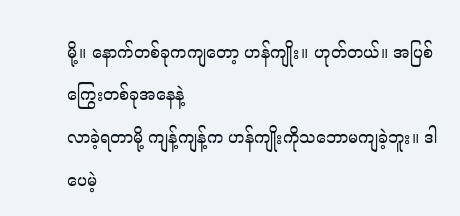မို့။ နောက်တစ်ခုကကျတော့ ဟန်ကျိုး။ ဟုတ်တယ်။ အပြစ်ကြွေးတစ်ခုအနေနဲ့
လာခဲ့ရတာမို့ ကျန့်ကျန့်က ဟန်ကျိုးကိုသဘောမကျခဲ့ဘူး။ ဒါပေမဲ့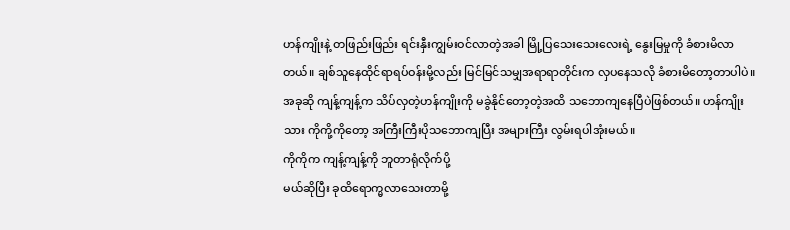ဟန်ကျိုးနဲ့ တဖြည်းဖြည်း ရင်းနှီးကျွမ်းဝင်လာတဲ့အခါ မြို့ပြသေးသေးလေးရဲ့ နွေးမြမှုကို ခံစားမိလာတယ်။ ချစ်သူနေထိုင်ရာရပ်ဝန်းမို့လည်း မြင်မြင်သမျှအရာရာတိုင်းက လှပနေသလို ခံစားမိတော့တာပါပဲ။အခုဆို ကျန့်ကျန့်က သိပ်လှတဲ့ဟန်ကျိုးကို မခွဲနိုင်တော့တဲ့အထိ သဘောကျနေပြီပဲဖြစ်တယ်။ ဟန်ကျိုးသား ကိုကို့ကိုတော့ အကြီးကြီးပိုသဘောကျပြီး အများကြီး လွမ်းရပါအုံးမယ်။
ကိုကိုက ကျန့်ကျန့်ကို ဘူတာရုံလိုက်ပို့
မယ်ဆိုပြီး ခုထိရောက္မလာသေးတာမို့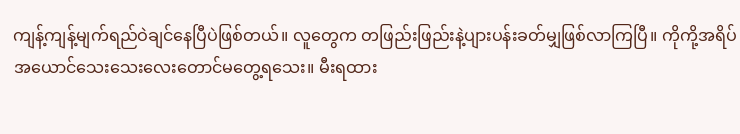ကျန့်ကျန့်မျက်ရည်ဝဲချင်နေပြီပဲဖြစ်တယ်။ လူတွေက တဖြည်းဖြည်းနဲ့ပျားပန်းခတ်မျှဖြစ်လာကြပြီ။ ကိုကို့အရိပ်အယောင်သေးသေးလေးတောင်မတွေ့ရသေး။ မီးရထား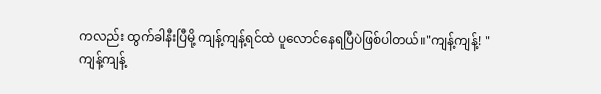ကလည်း ထွက်ခါနီးပြီမို့ ကျန့်ကျန့်ရင်ထဲ ပူလောင်နေရပြီပဲဖြစ်ပါတယ်။"ကျန့်ကျန့်! "
ကျန့်ကျန့်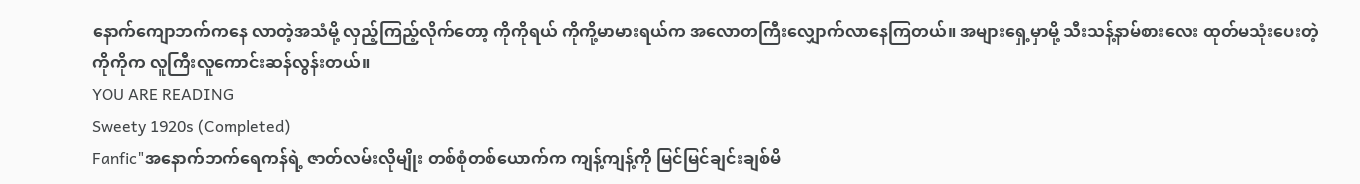နောက်ကျောဘက်ကနေ လာတဲ့အသံမို့ လှည့်ကြည့်လိုက်တော့ ကိုကိုရယ် ကိုကို့မာမားရယ်က အလောတကြီးလျှောက်လာနေကြတယ်။ အများရှေ့မှာမို့ သီးသန့်နာမ်စားလေး ထုတ်မသုံးပေးတဲ့ကိုကိုက လူကြီးလူကောင်းဆန်လွန်းတယ်။
YOU ARE READING
Sweety 1920s (Completed)
Fanfic"အနောက်ဘက်ရေကန်ရဲ့ ဇာတ်လမ်းလိုမျိုး တစ်စုံတစ်ယောက်က ကျန့်ကျန့်ကို မြင်မြင်ချင်းချစ်မိ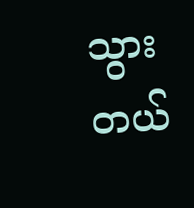သွားတယ်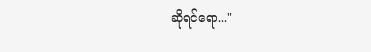ဆိုရင်ရော..."